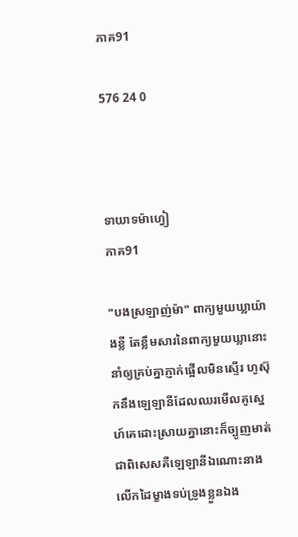ភាគ91

576 24 0



ទាយាទម៉ាហ្វៀ
ភាគ91

"បងស្រឡាញ់ម៉ា" ពាក្យមួយឃ្លាយ៉ាងខ្លី តែខ្លឹមសារនៃពាក្យមួយឃ្លានោះនាំឲ្យគ្រប់គ្នាភ្ញាក់ផ្អើលមិនស្ទើរ ហូស៊ុកនឹងឡេឡានីដែលឈរមើលគូស្នេហ៍គេដោះស្រាយគ្នានោះក៏ច្បូញមាត់ ជាពិសេសគឺឡេឡានីឯណោះនាងលើកដៃម្ខាងទប់ទ្រូងខ្លួនឯង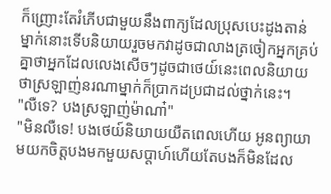ក៏ញ្រោះតែរំភើបជាមួយនឹងពាក្យដែលប្រុសបេះដូងតាន់ម្នាក់នោះទើបនិយាយរួចមកវាដូចជាលាងត្រចៀកអ្នកគ្រប់គ្នាថាអ្នកដែលលេងសើចៗដូចជាថេយ៍នេះពេលនិយាយថាស្រឡាញ់នរណាម្នាក់ក៏ប្រាកដប្រជាដល់ថ្នាក់នេះ។
"លឺទេ? បងស្រឡាញ់ម៉ាណា៎"
"មិនលឺទេ! បងថេយ៍និយាយយឺតពេលហើយ អូនព្យាយាមយកចិត្តបងមកមួយសប្ដាហ៍ហើយតែបងក៏មិនដែល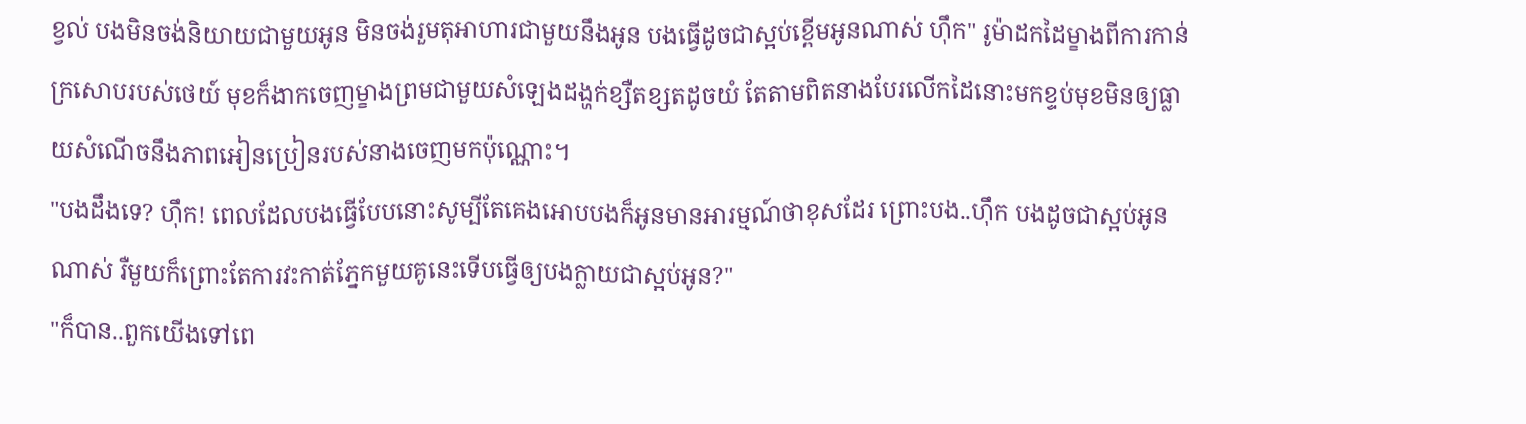ខ្វល់ បងមិនចង់និយាយជាមួយអូន មិនចង់រួមតុអាហារជាមួយនឹងអូន បងធ្វើដូចជាស្អប់ខ្ពើមអូនណាស់ ហ៊ឹក" រូម៉ាដកដៃម្ខាងពីការកាន់ក្រសោបរបស់ថេយ៍ មុខក៏ងាកចេញម្ខាងព្រមជាមួយសំឡេងដង្ហក់ខ្សឺតខ្សតដូចយំ តែតាមពិតនាងបែរលើកដៃនោះមកខ្ទប់មុខមិនឲ្យធ្លាយសំណើចនឹងភាពអៀនប្រៀនរបស់នាងចេញមកប៉ុណ្ណោះ។
"បងដឹងទេ? ហ៊ឹក! ពេលដែលបងធ្វើបែបនោះសូម្បីតែគេងអោបបងក៏អូនមានអារម្មណ៍ថាខុសដែរ ព្រោះបង..ហ៊ឹក បងដូចជាស្អប់អូនណាស់ រឺមួយក៏ព្រោះតែការវះកាត់ភ្នែកមួយគូនេះទើបធ្វើឲ្យបងក្លាយជាស្អប់អូន?"
"ក៏បាន..ពួកយើងទៅពេ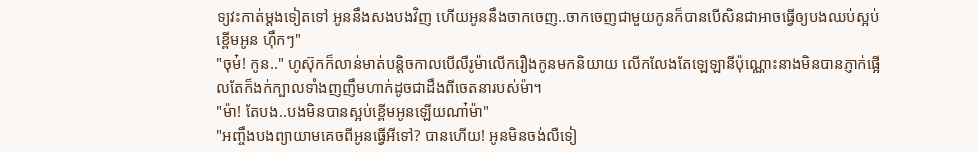ទ្យវះកាត់ម្ដងទៀតទៅ អូននឹងសងបងវិញ ហើយអូននឹងចាកចេញ..ចាកចេញជាមួយកូនក៏បានបើសិនជាអាចធ្វើឲ្យបងឈប់ស្អប់ខ្ពើមអូន ហ៊ឹកៗ"
"ចុម៎! កូន.." ហូស៊ុកក៏លាន់មាត់បន្តិចកាលបើលឺរូម៉ាលើករឿងកូនមកនិយាយ លើកលែងតែឡេឡានីប៉ុណ្ណោះនាងមិនបានភ្ញាក់ផ្អើលតែក៏ងក់ក្បាលទាំងញញឹមហាក់ដូចជាដឹងពីចេតនារបស់ម៉ា។
"ម៉ា! តែបង..បងមិនបានស្អប់ខ្ពើមអូនឡើយណា៎ម៉ា"
"អញ្ចឹងបងព្យាយាមគេចពីអូនធ្វើអីទៅ? បានហើយ! អូនមិនចង់លឺទៀ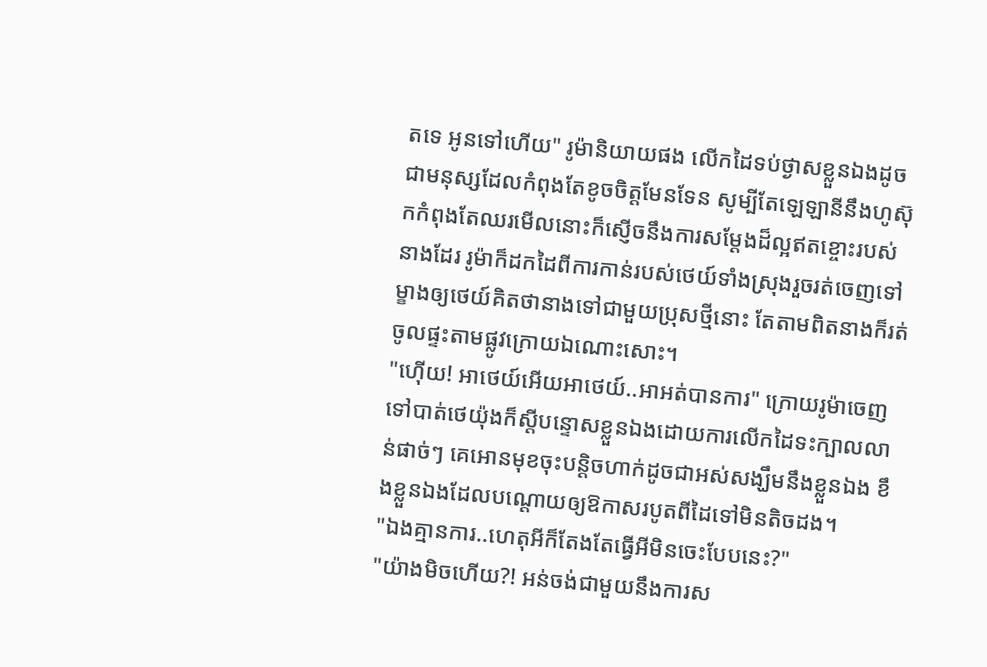តទេ អូនទៅហើយ" រូម៉ានិយាយផង លើកដៃទប់ថ្ងាសខ្លួនឯងដូចជាមនុស្សដែលកំពុងតែខូចចិត្តមែនទែន សូម្បីតែឡេឡានីនឹងហូស៊ុកកំពុងតែឈរមើលនោះក៏ស្ញើចនឹងការសម្ដែងដ៏ល្អឥតខ្ចោះរបស់នាងដែរ រូម៉ាក៏ដកដៃពីការកាន់របស់ថេយ៍ទាំងស្រុងរួចរត់ចេញទៅម្ខាងឲ្យថេយ៍គិតថានាងទៅជាមួយប្រុសថ្មីនោះ តែតាមពិតនាងក៏រត់ចូលផ្ទះតាមផ្លូវក្រោយឯណោះសោះ។
"ហ៊ើយ! អាថេយ៍អើយអាថេយ៍..អាអត់បានការ" ក្រោយរូម៉ាចេញទៅបាត់ថេយ៉ុងក៏ស្តីបន្ទោសខ្លួនឯងដោយការលើកដៃទះក្បាលលាន់ផាច់ៗ គេអោនមុខចុះបន្តិចហាក់ដូចជាអស់សង្ឃឹមនឹងខ្លួនឯង ខឹងខ្លួនឯងដែលបណ្ដោយឲ្យឱកាសរបូតពីដៃទៅមិនតិចដង។
"ឯងគ្មានការ..ហេតុអីក៏តែងតែធ្វើអីមិនចេះបែបនេះ?"
"យ៉ាងមិចហើយ?! អន់ចង់ជាមួយនឹងការស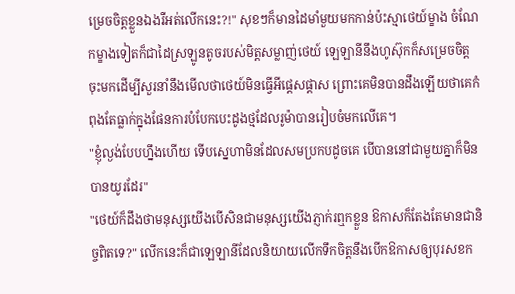ម្រេចចិត្តខ្លួនឯងរឺអត់លើកនេះ?!" សុខៗក៏មានដៃមាំមួយមកកាន់ប៉ះស្មាថេយ៍ម្ខាង ចំណែកម្ខាងទៀតក៏ជាដៃស្រឡូនតូចរបស់មិត្តសម្លាញ់ថេយ៍ ឡេឡានីនឹងហូស៊ុកក៏សម្រេចចិត្តចុះមកដើម្បីសួរនាំនឹងមើលថាថេយ៍មិនធ្វើអីផ្ដេសផ្ដាស ព្រោះគេមិនបានដឹងឡើយថាគេកំពុងតែធ្លាក់ក្នុងផែនការបំបែកបេះដូងថ្មដែលរូម៉ាបានរៀបចំមកលើគេ។
"ខ្ញុំល្ងង់បែបហ្នឹងហើយ ទើបស្នេហាមិនដែលសមប្រកបដូចគេ បើបាននៅជាមួយគ្នាក៏មិនបានយូរដែរ"
"ថេយ៍ក៏ដឹងថាមនុស្សយើងបើសិនជាមនុស្សយើងភ្ញាក់រឮកខ្លួន ឱកាសក៏តែងតែមានជានិច្ចពិតទេ?" លើកនេះក៏ជាឡេឡានីដែលនិយាយលើកទឹកចិត្តនឹងបើកឱកាសឲ្យបុរសខក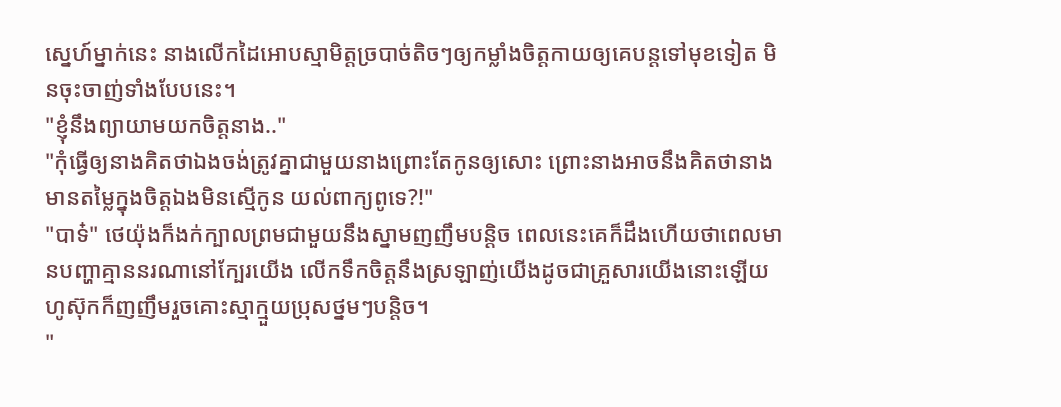ស្នេហ៍ម្នាក់នេះ នាងលើកដៃអោបស្មាមិត្តច្របាច់តិចៗឲ្យកម្លាំងចិត្តកាយឲ្យគេបន្តទៅមុខទៀត មិនចុះចាញ់ទាំងបែបនេះ។
"ខ្ញុំនឹងព្យាយាមយកចិត្តនាង.."
"កុំធ្វើឲ្យនាងគិតថាឯងចង់ត្រូវគ្នាជាមួយនាងព្រោះតែកូនឲ្យសោះ ព្រោះនាងអាចនឹងគិតថានាងមានតម្លៃក្នុងចិត្តឯងមិនស្មើកូន យល់ពាក្យពូទេ?!"
"បាទ៎" ថេយ៉ុងក៏ងក់ក្បាលព្រមជាមួយនឹងស្នាមញញឹមបន្តិច ពេលនេះគេក៏ដឹងហើយថាពេលមានបញ្ហាគ្មាននរណានៅក្បែរយើង លើកទឹកចិត្តនឹងស្រឡាញ់យើងដូចជាគ្រួសារយើងនោះឡើយ ហូស៊ុកក៏ញញឹមរួចគោះស្មាក្មួយប្រុសថ្នមៗបន្តិច។
"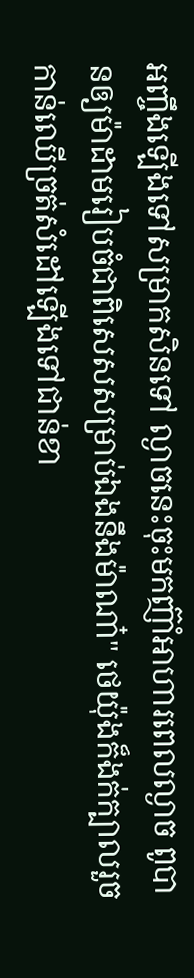អញ្ចឹងឡើងទៅសម្រាកសិនទៅ ល្ងាចនេះចុះមកញ៊ាំអាហារពេលល្ងាច ពូបានឲ្យម៉ាដាមរៀបចំជាពិសេសសម្រាប់ឯងនឹងម៉ាណា៎" ថេយ៉ុងក៏ងក់ក្បាលរួចកាន់ឈើច្រត់សំដៅឡើងទៅជាន់ខា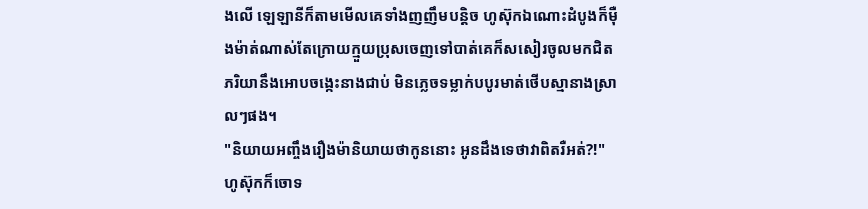ងលើ ឡេឡានីក៏តាមមើលគេទាំងញញឹមបន្តិច ហូស៊ុកឯណោះដំបូងក៏ម៉ឺងម៉ាត់ណាស់តែក្រោយក្មួយប្រុសចេញទៅបាត់គេក៏សសៀរចូលមកជិតភរិយានឹងអោបចង្កេះនាងជាប់ មិនភ្លេចទម្លាក់បបូរមាត់ថើបស្មានាងស្រាលៗផង។
"និយាយអញ្ចឹងរឿងម៉ានិយាយថាកូននោះ អូនដឹងទេថាវាពិតរឺអត់?!" ហូស៊ុកក៏ចោទ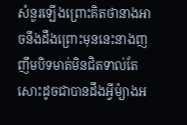សំនួរឡើងព្រោះគិតថានាងអាចនឹងដឹងព្រោះមុននេះនាងញញឹមបិទមាត់មិនជិតទាល់តែសោះដូចជាបានដឹងអ្វីម៉្យាងអ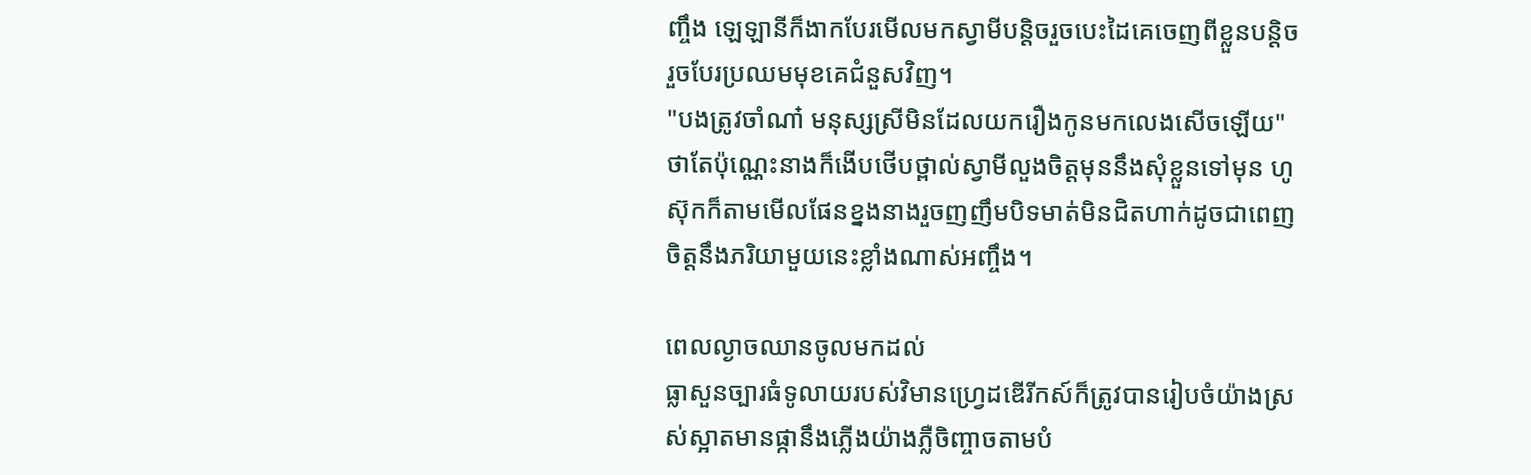ញ្ចឹង ឡេឡានីក៏ងាកបែរមើលមកស្វាមីបន្តិចរួចបេះដៃគេចេញពីខ្លួនបន្តិចរួចបែរប្រឈមមុខគេជំនួសវិញ។
"បងត្រូវចាំណា៎ មនុស្សស្រីមិនដែលយករឿងកូនមកលេងសើចឡើយ" ថាតែប៉ុណ្ណេះនាងក៏ងើបថើបថ្ពាល់ស្វាមីលួងចិត្តមុននឹងសុំខ្លួនទៅមុន ហូស៊ុកក៏តាមមើលផែនខ្នងនាងរួចញញឹមបិទមាត់មិនជិតហាក់ដូចជាពេញចិត្តនឹងភរិយាមួយនេះខ្លាំងណាស់អញ្ចឹង។

ពេលល្ងាចឈានចូលមកដល់
ធ្លាសួនច្បារធំទូលាយរបស់វិមានហ្វ្រេដឌើរីកស៍ក៏ត្រូវបានរៀបចំយ៉ាងស្រស់ស្អាតមានផ្កានឹងភ្លើងយ៉ាងភ្លឺចិញ្ចាចតាមបំ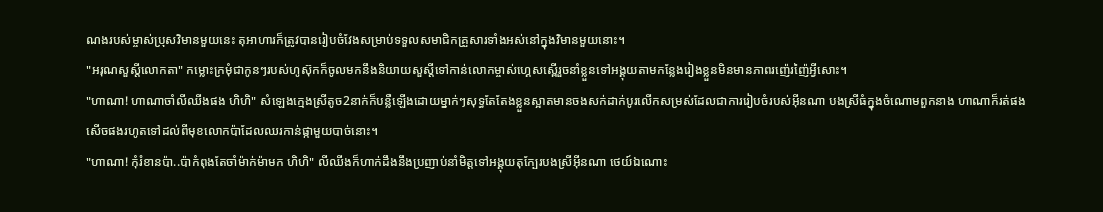ណងរបស់ម្ចាស់ប្រុសវិមានមួយនេះ តុអាហារក៏ត្រូវបានរៀបចំវែងសម្រាប់ទទួលសមាជិកគ្រួសារទាំងអស់នៅក្នុងវិមានមួយនោះ។
"អរុណសួស្ដីលោកតា" កម្លោះក្រមុំជាកូនៗរបស់ហូស៊ុកក៏ចូលមកនឹងនិយាយសួស្ដីទៅកាន់លោកម្ចាស់ហ្គេសស្ពើរួចនាំខ្លួនទៅអង្គុយតាមកន្លែងរៀងខ្លួនមិនមានភាពរញ៉េរញ៉ៃអ្វីសោះ។
"ហាណា! ហាណាចាំលីឈីងផង ហិហិ" សំឡេងក្មេងស្រីតូច2នាក់ក៏បន្លឺឡើងដោយម្នាក់ៗសុទ្ធតែតែងខ្លួនស្អាតមានចងសក់ដាក់បូរលើកសម្រស់ដែលជាការរៀបចំរបស់អុីនណា បងស្រីធំក្នុងចំណោមពួកនាង ហាណាក៏រត់ផងសើចផងរហូតទៅដល់ពីមុខលោកប៉ាដែលឈរកាន់ផ្កាមួយបាច់នោះ។
"ហាណា! កុំរំខានប៉ា..ប៉ាកំពុងតែចាំម៉ាក់ម៉ាមក ហិហិ" លីឈីងក៏ហាក់ដឹងនឹងប្រញាប់នាំមិត្តទៅអង្គុយតុក្បែរបងស្រីអុីនណា ថេយ៍ឯណោះ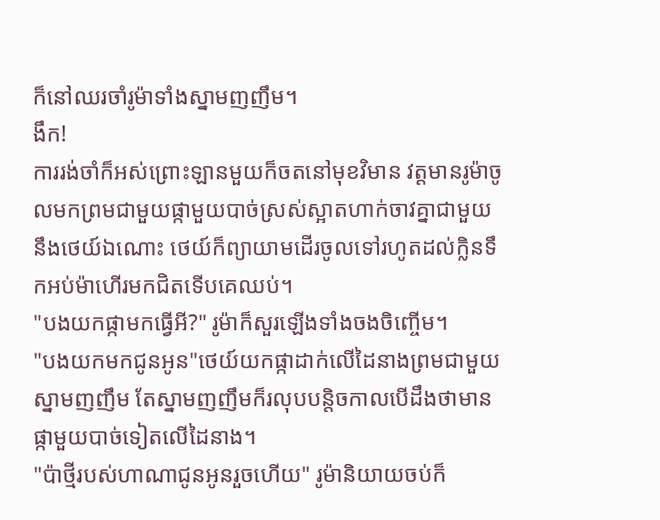ក៏នៅឈរចាំរូម៉ាទាំងស្នាមញញឹម។
ងឹក!
ការរង់ចាំក៏អស់ព្រោះឡានមួយក៏ចតនៅមុខវិមាន វត្តមានរូម៉ាចូលមកព្រមជាមួយផ្កាមួយបាច់ស្រស់ស្អាតហាក់ចាវគ្នាជាមួយនឹងថេយ៍ឯណោះ ថេយ៍ក៏ព្យាយាមដើរចូលទៅរហូតដល់ក្លិនទឹកអប់ម៉ាហើរមកជិតទើបគេឈប់។
"បងយកផ្កាមកធ្វើអី?" រូម៉ាក៏សួរឡើងទាំងចងចិញ្ចើម។
"បងយកមកជូនអូន"ថេយ៍យកផ្កាដាក់លើដៃនាងព្រមជាមួយស្នាមញញឹម តែស្នាមញញឹមក៏រលុបបន្តិចកាលបើដឹងថាមានផ្កាមួយបាច់ទៀតលើដៃនាង។
"ប៉ាថ្មីរបស់ហាណាជូនអូនរួចហើយ" រូម៉ានិយាយចប់ក៏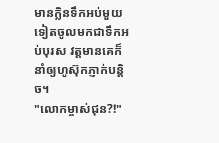មានក្លិនទឹកអប់មួយទៀតចូលមកជាទឹកអប់បុរស វត្តមានគេក៏នាំឲ្យហូស៊ុកភ្ញាក់បន្តិច។
"លោកម្ចាស់ជុន?!"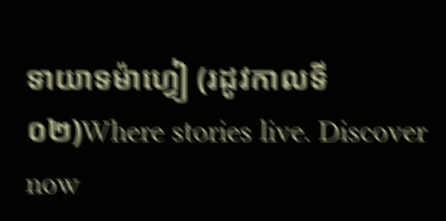ទាយាទម៉ាហ្វៀ (រដូវកាលទី០២)Where stories live. Discover now